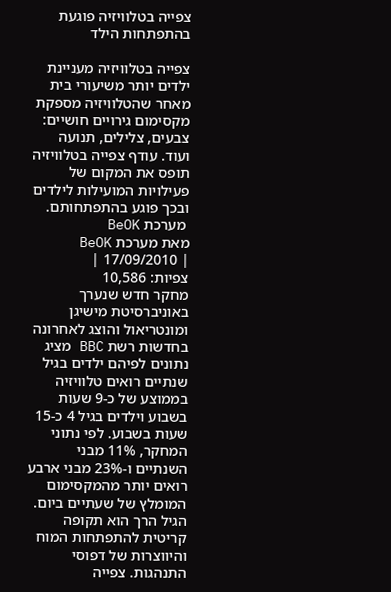צפייה בטלוויזיה פוגעת בהתפתחות הילד

צפייה בטלוויזיה מעניינת ילדים יותר משיעורי בית מאחר שהטלוויזיה מספקת מקסימום גירויים חושיים: צבעים, צלילים, תנועה ועוד. עודף צפייה בטלוויזיה תופס את המקום של פעילויות המועילות לילדים ובכך פוגע בהתפתחותם.
 מערכת BeOK
מאת מערכת BeOK
| 17/09/2010 |
צפיות: 10,586
מחקר חדש שנערך באוניברסיטת מישיגן ומונטריאול והוצג לאחרונה בחדשות רשת BBC מציג נתונים לפיהם ילדים בגיל שנתיים רואים טלוויזיה בממוצע של כ-9 שעות בשבוע וילדים בגיל 4 כ-15 שעות בשבוע. לפי נתוני המחקר, 11% מבני השנתיים ו-23% מבני ארבע רואים יותר מהמקסימום המומלץ של שעתיים ביום. הגיל הרך הוא תקופה קריטית להתפתחות המוח והיווצרות של דפוסי התנהגות. צפייה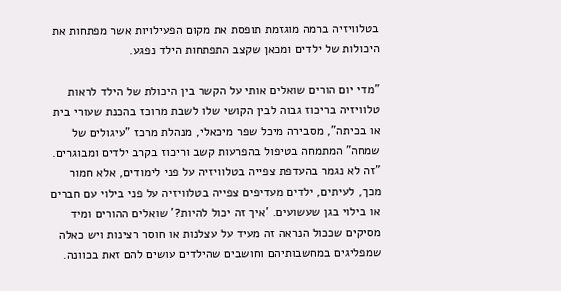בטלוויזיה ברמה מוגזמת תופסת את מקום הפעילויות אשר מפתחות את היכולות של ילדים ומכאן שקצב התפתחות הילד נפגע.

"מדי יום הורים שואלים אותי על הקשר בין היכולת של הילד לראות טלוויזיה בריכוז גבוה לבין הקושי שלו לשבת מרוכז בהכנת שעורי בית או בכיתה", מסבירה מיכל שפר מיכאלי, מנהלת מרכז "עיגולים של שמחה" המתמחה בטיפול בהפרעות קשב וריכוז בקרב ילדים ומבוגרים. "זה לא נגמר בהעדפת צפייה בטלוויזיה על פני לימודים, אלא חמור מכך, לעיתים, ילדים מעדיפים צפייה בטלוויזיה על פני בילוי עם חברים או בילוי בגן שעשועים. 'איך זה יכול להיות?' שואלים ההורים ומיד מסיקים שככול הנראה זה מעיד על עצלנות או חוסר רצינות ויש כאלה שמפליגים במחשבותיהם וחושבים שהילדים עושים להם זאת בכוונה.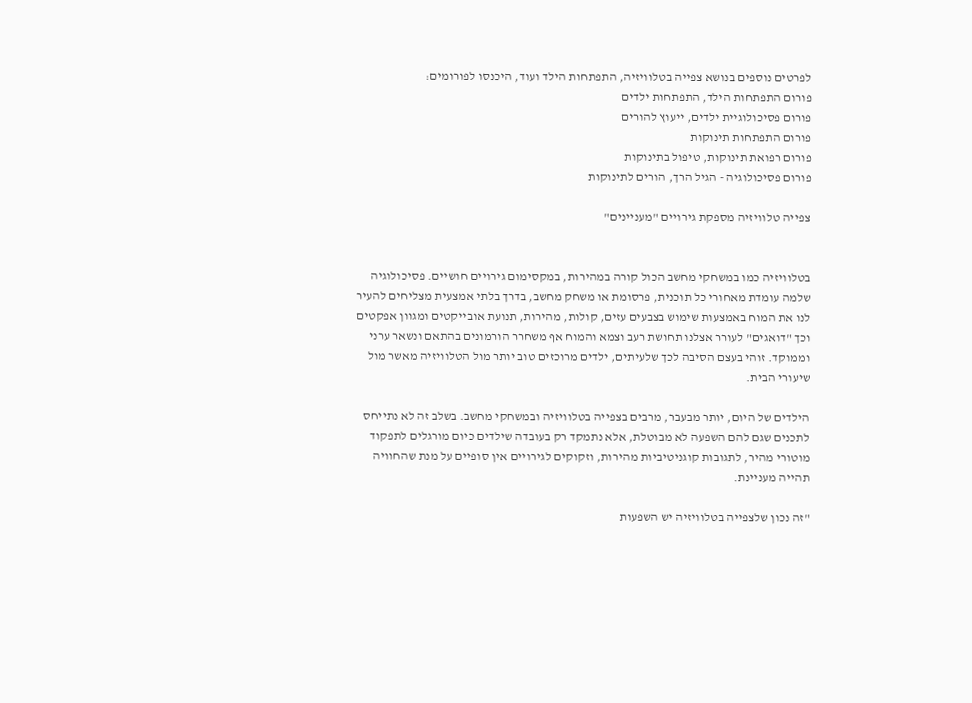לפרטים נוספים בנושא צפייה בטלוויזיה, התפתחות הילד ועוד, היכנסו לפורומים:
פורום התפתחות הילד, התפתחות ילדים
פורום פסיכולוגיית ילדים, ייעוץ להורים
פורום התפתחות תינוקות
פורום רפואת תינוקות, טיפול בתינוקות
פורום פסיכולוגיה - הגיל הרך, הורים לתינוקות

צפייה טלוויזיה מספקת גירויים "מעניינים"


בטלוויזיה כמו במשחקי מחשב הכול קורה במהירות, במקסימום גירויים חושיים. פסיכולוגיה שלמה עומדת מאחורי כל תוכנית, פרסומת או משחק מחשב, בדרך בלתי אמצעית מצליחים להעיר לנו את המוח באמצעות שימוש בצבעים עזים, קולות, מהירות, תנועת אובייקטים ומגוון אפקטים וכך "דואגים" לעורר אצלנו תחושת רעב וצמא והמוח אף משחרר הורמונים בהתאם ונשאר ערני וממוקד. זוהי בעצם הסיבה לכך שלעיתים, ילדים מרוכזים טוב יותר מול הטלוויזיה מאשר מול שיעורי הבית.

הילדים של היום, יותר מבעבר, מרבים בצפייה בטלוויזיה ובמשחקי מחשב. בשלב זה לא נתייחס לתכנים שגם להם השפעה לא מבוטלת, אלא נתמקד רק בעובדה שילדים כיום מורגלים לתפקוד מוטורי מהיר, לתגובות קוגניטיביות מהירות, וזקוקים לגירויים אין סופיים על מנת שהחוויה תהייה מעניינת.

"זה נכון שלצפייה בטלוויזיה יש השפעות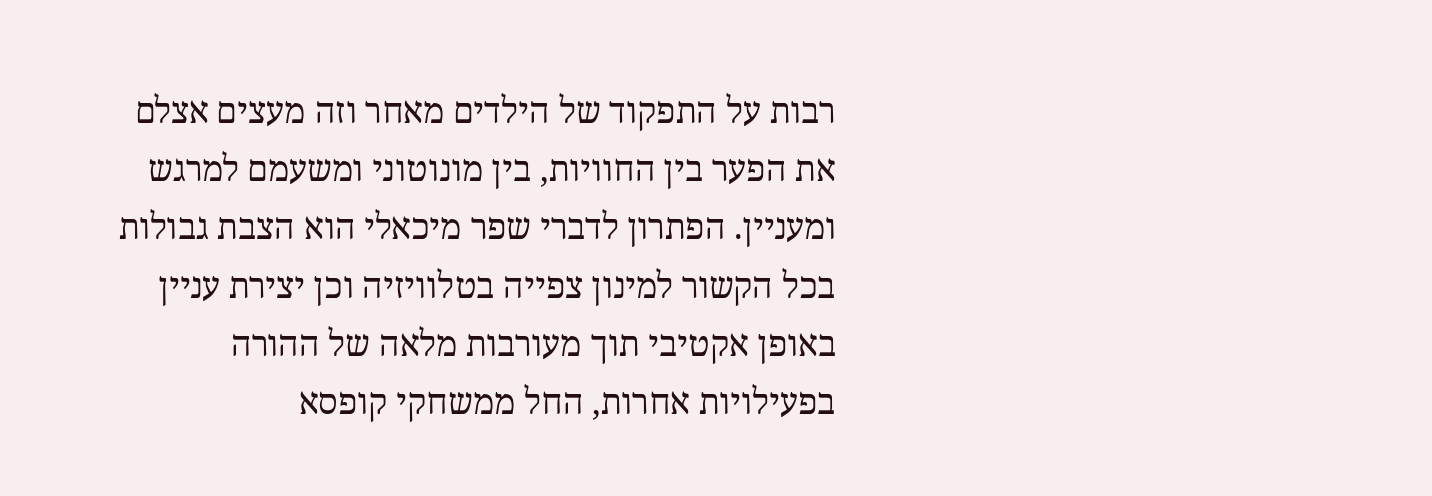רבות על התפקוד של הילדים מאחר וזה מעצים אצלם את הפער בין החוויות, בין מונוטוני ומשעמם למרגש ומעניין. הפתרון לדברי שפר מיכאלי הוא הצבת גבולות בכל הקשור למינון צפייה בטלוויזיה וכן יצירת עניין באופן אקטיבי תוך מעורבות מלאה של ההורה בפעילויות אחרות, החל ממשחקי קופסא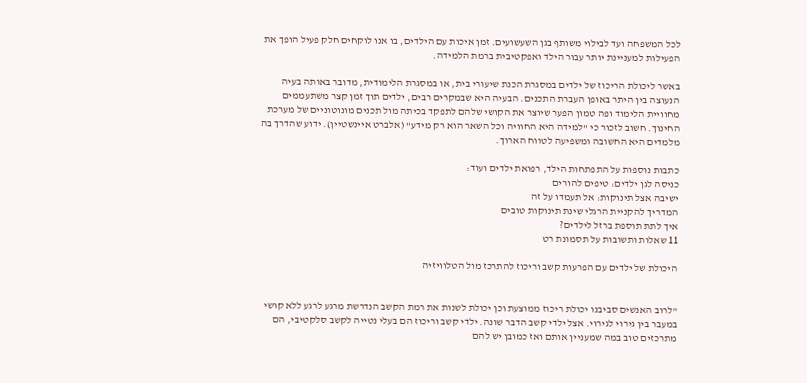לכל המשפחה ועד לבילוי משותף בגן השעשועים. זמן איכות עם הילדים, בו אנו לוקחים חלק פעיל הופך את הפעילות למעניינת יותר עבור הילד ואפקטיבית ברמת הלמידה.

באשר ליכולת הריכוז של ילדים במסגרת הכנת שיעורי בית, או במסגרת הלימודית, מדובר באותה בעיה הנעוצה בין היתר באופן העברת התכנים. הבעיה היא שבמקרים רבים, ילדים תוך זמן קצר משתעממים מחוויית הלימוד ופה טמון הפער שיוצר את הקושי שלהם לתפקד בכיתה מול תכנים מונוטוניים של מערכת החינוך. חשוב לזכור כי "למידה היא החוויה וכל השאר הוא רק מידע" (אלברט איינשטיין). ידוע שהדרך בה מלמדים היא החשובה ומשפיעה לטווח הארוך.

כתבות נוספות על התפתחות הילד, רפואת ילדים ועוד:
כניסה לגן ילדים: טיפים להורים
ישיבה אצל תינוקות: אל תעמדו על זה
המדריך להקניית הרגלי שינת תינוקות טובים
איך לתת תוספת ברזל לילדים?
11 שאלות ותשובות על תסמונת רט

היכולת של ילדים עם הפרעות קשב וריכוז להתרכז מול הטלוויזיה


"לרוב האנשים סביבנו יכולת ריכוז ממוצעת וכן יכולת לשנות את רמת הקשב הנדרשת מרגע לרגע ללא קושי במעבר בין גירוי לגירוי. אצל ילדי קשב הדבר שונה. ילדי קשב וריכוז הם בעלי נטייה לקשב סלקטיבי, הם מתרכזים טוב במה שמעניין אותם ואז כמובן יש להם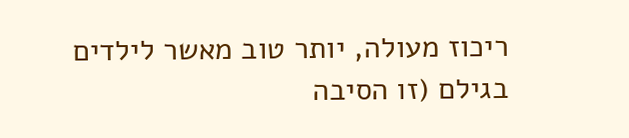ריכוז מעולה, יותר טוב מאשר לילדים בגילם (זו הסיבה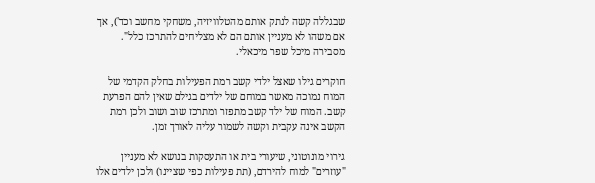שבגללה קשה לנתק אותם מהטלוויזיה, משחקי מחשב וכד'), אך אם משהו לא מעניין אותם הם לא מצליחים להתרכז כלל". מסבירה מיכל שפר מיכאלי.

חוקרים גילו שאצל ילדי קשב רמת הפעילות בחלק הקדמי של המוח נמוכה מאשר במוחם של ילדים בגילם שאין להם הפרעת קשב. המוח של ילד קשב מתפזר ומתרכז שוב ושוב ולכן רמת הקשב אינה עקבית וקשה לשמור עליה לאורך זמן.

גירוי מונוטוני, שיעורי בית או התעסקות בנושא לא מעניין "עוזרים" למוח להירדם, (תת פעילות כפי שציינו) ולכן ילדים אלו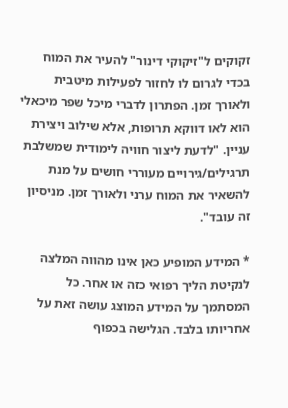זקוקים ל"זיקוקי דינור" להעיר את המוח בכדי לגרום לו לחזור לפעילות מיטבית ולאורך זמן. הפתרון לדברי מיכל שפר מיכאלי הוא לאו דווקא תרופות, אלא שילוב ויצירת עניין. "לדעת ליצור חוויה לימודית שמשלבת תרגילים/גירויים מעוררי חושים על מנת להשאיר את המוח ערני ולאורך זמן. מניסיון זה עובד".

* המידע המופיע כאן אינו מהווה המלצה לנקיטת הליך רפואי כזה או אחר. כל המסתמך על המידע המוצג עושה זאת על אחריותו בלבד. הגלישה בכפוף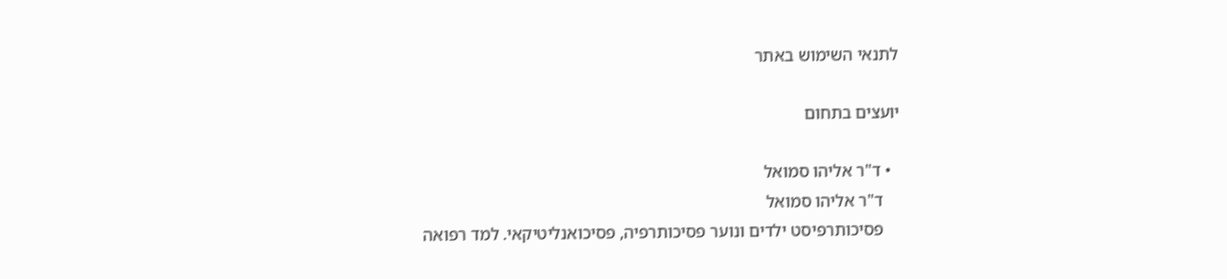לתנאי השימוש באתר

יועצים בתחום

  • ד"ר אליהו סמואל
    ד"ר אליהו סמואל
    פסיכותרפיסט ילדים ונוער פסיכותרפיה, פסיכואנליטיקאי. למד רפואה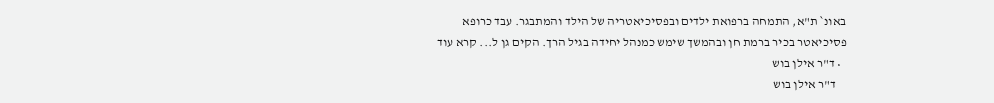באונ` ת"א, התמחה ברפואת ילדים ובפסיכיאטריה של הילד והמתבגר. עבד כרופא פסיכיאטר בכיר ברמת חן ובהמשך שימש כמנהל יחידה בגיל הרך. הקים גן ל... קרא עוד
  • ד"ר אילן בוש
    ד"ר אילן בוש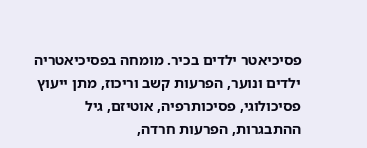פסיכיאטר ילדים בכיר. מומחה בפסיכיאטריה ילדים ונוער, הפרעות קשב וריכוז, מתן ייעוץ פסיכולוגי, פסיכותרפיה, אוטיזם, גיל ההתבגרות, הפרעות חרדה,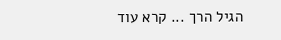הגיל הרך ... קרא עוד